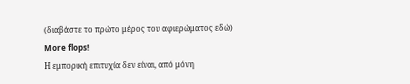(διαβάστε το πρώτο μέρος του αφιερώματος εδώ)
More flops!
Η εμπορική επιτυχία δεν είναι, από μόνη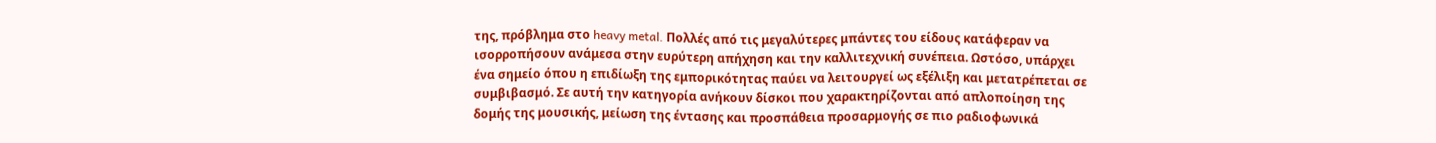της, πρόβλημα στο heavy metal. Πολλές από τις μεγαλύτερες μπάντες του είδους κατάφεραν να ισορροπήσουν ανάμεσα στην ευρύτερη απήχηση και την καλλιτεχνική συνέπεια. Ωστόσο, υπάρχει ένα σημείο όπου η επιδίωξη της εμπορικότητας παύει να λειτουργεί ως εξέλιξη και μετατρέπεται σε συμβιβασμό. Σε αυτή την κατηγορία ανήκουν δίσκοι που χαρακτηρίζονται από απλοποίηση της δομής της μουσικής, μείωση της έντασης και προσπάθεια προσαρμογής σε πιο ραδιοφωνικά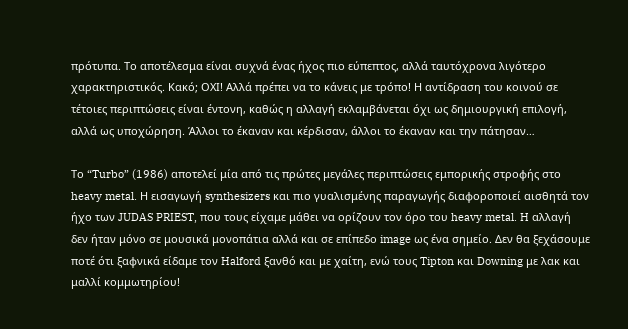πρότυπα. Το αποτέλεσμα είναι συχνά ένας ήχος πιο εύπεπτος, αλλά ταυτόχρονα λιγότερο χαρακτηριστικός. Κακό; ΟΧΙ! Αλλά πρέπει να το κάνεις με τρόπο! Η αντίδραση του κοινού σε τέτοιες περιπτώσεις είναι έντονη, καθώς η αλλαγή εκλαμβάνεται όχι ως δημιουργική επιλογή, αλλά ως υποχώρηση. Άλλοι το έκαναν και κέρδισαν, άλλοι το έκαναν και την πάτησαν…

Το “Turbo” (1986) αποτελεί μία από τις πρώτες μεγάλες περιπτώσεις εμπορικής στροφής στο heavy metal. Η εισαγωγή synthesizers και πιο γυαλισμένης παραγωγής διαφοροποιεί αισθητά τον ήχο των JUDAS PRIEST, που τους είχαμε μάθει να ορίζουν τον όρο του heavy metal. H αλλαγή δεν ήταν μόνο σε μουσικά μονοπάτια αλλά και σε επίπεδο image ως ένα σημείο. Δεν θα ξεχάσουμε ποτέ ότι ξαφνικά είδαμε τον Halford ξανθό και με χαίτη, ενώ τους Tipton και Downing με λακ και μαλλί κομμωτηρίου!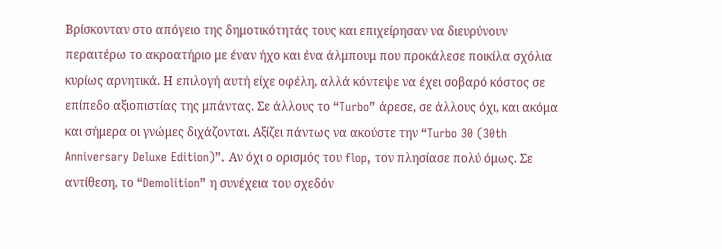Βρίσκονταν στο απόγειο της δημοτικότητάς τους και επιχείρησαν να διευρύνουν περαιτέρω το ακροατήριο με έναν ήχο και ένα άλμπουμ που προκάλεσε ποικίλα σχόλια κυρίως αρνητικά. Η επιλογή αυτή είχε οφέλη, αλλά κόντεψε να έχει σοβαρό κόστος σε επίπεδο αξιοπιστίας της μπάντας. Σε άλλους το “Turbo” άρεσε, σε άλλους όχι, και ακόμα και σήμερα οι γνώμες διχάζονται. Αξίζει πάντως να ακούστε την “Turbo 30 (30th Anniversary Deluxe Edition)”. Αν όχι ο ορισμός του flop, τον πλησίασε πολύ όμως. Σε αντίθεση, το “Demolition” η συνέχεια του σχεδόν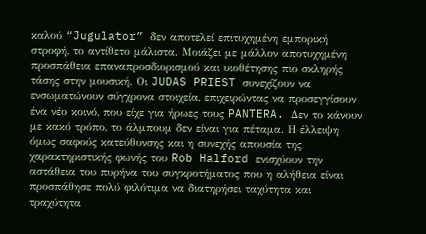καλού “Jugulator” δεν αποτελεί επιτυχημένη εμπορική στροφή, το αντίθετο μάλιστα. Μοιάζει με μάλλον αποτυχημένη προσπάθεια επαναπροσδιορισμού και υιοθέτησης πιο σκληρής τάσης στην μουσική. Οι JUDAS PRIEST συνεχίζουν να ενσωματώνουν σύγχρονα στοιχεία, επιχειρώντας να προσεγγίσουν ένα νέο κοινό, που είχε για ήρωες τους PANTERA. Δεν το κάνουν με κακό τρόπο, το άλμπουμ δεν είναι για πέταμα. Η έλλειψη όμως σαφούς κατεύθυνσης και η συνεχής απουσία της χαρακτηριστικής φωνής του Rob Halford ενισχύουν την αστάθεια του πυρήνα του συγκροτήματος που η αλήθεια είναι προσπάθησε πολύ φιλότιμα να διατηρήσει ταχύτητα και τραχύτητα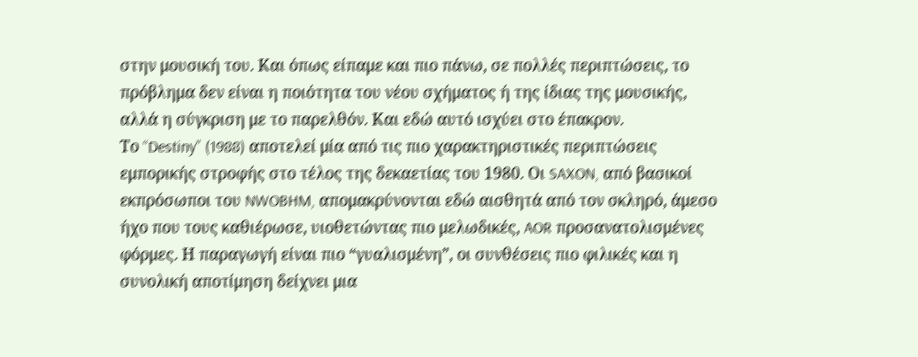στην μουσική του. Και όπως είπαμε και πιο πάνω, σε πολλές περιπτώσεις, το πρόβλημα δεν είναι η ποιότητα του νέου σχήματος ή της ίδιας της μουσικής, αλλά η σύγκριση με το παρελθόν. Και εδώ αυτό ισχύει στο έπακρον.
Το “Destiny” (1988) αποτελεί μία από τις πιο χαρακτηριστικές περιπτώσεις εμπορικής στροφής στο τέλος της δεκαετίας του 1980. Οι SAXON, από βασικοί εκπρόσωποι του NWOBHM, απομακρύνονται εδώ αισθητά από τον σκληρό, άμεσο ήχο που τους καθιέρωσε, υιοθετώντας πιο μελωδικές, AOR προσανατολισμένες φόρμες. Η παραγωγή είναι πιο “γυαλισμένη”, οι συνθέσεις πιο φιλικές και η συνολική αποτίμηση δείχνει μια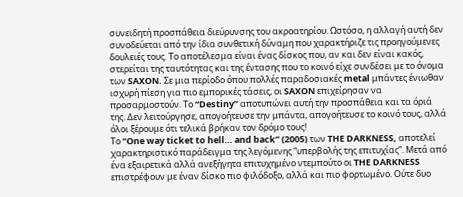συνειδητή προσπάθεια διεύρυνσης του ακροατηρίου. Ωστόσο, η αλλαγή αυτή δεν συνοδεύεται από την ίδια συνθετική δύναμη που χαρακτήριζε τις προηγούμενες δουλειές τους. Το αποτέλεσμα είναι ένας δίσκος που, αν και δεν είναι κακός, στερείται της ταυτότητας και της έντασης που το κοινό είχε συνδέσει με το όνομα των SAXON. Σε μια περίοδο όπου πολλές παραδοσιακές metal μπάντες ένιωθαν ισχυρή πίεση για πιο εμπορικές τάσεις, οι SAXON επιχείρησαν να προσαρμοστούν. Το “Destiny” αποτυπώνει αυτή την προσπάθεια και τα όριά της. Δεν λειτούργησε, απογοήτευσε την μπάντα, απογοήτευσε το κοινό τους, αλλά όλοι ξέρουμε ότι τελικά βρήκαν τον δρόμο τους!
Το “One way ticket to hell… and back” (2005) των THE DARKNESS, αποτελεί χαρακτηριστικό παράδειγμα της λεγόμενης “υπερβολής της επιτυχίας”. Μετά από ένα εξαιρετικά αλλά ανεξήγητα επιτυχημένο ντεμπούτο οι THE DARKNESS επιστρέφουν με έναν δίσκο πιο φιλόδοξο, αλλά και πιο φορτωμένο. Ούτε δυο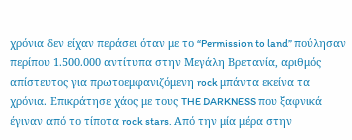χρόνια δεν είχαν περάσει όταν με το “Permission to land” πούλησαν περίπου 1.500.000 αντίτυπα στην Μεγάλη Βρετανία, αριθμός απίστευτος για πρωτοεμφανιζόμενη rock μπάντα εκείνα τα χρόνια. Επικράτησε χάος με τους THE DARKNESS που ξαφνικά έγιναν από το τίποτα rock stars. Από την μία μέρα στην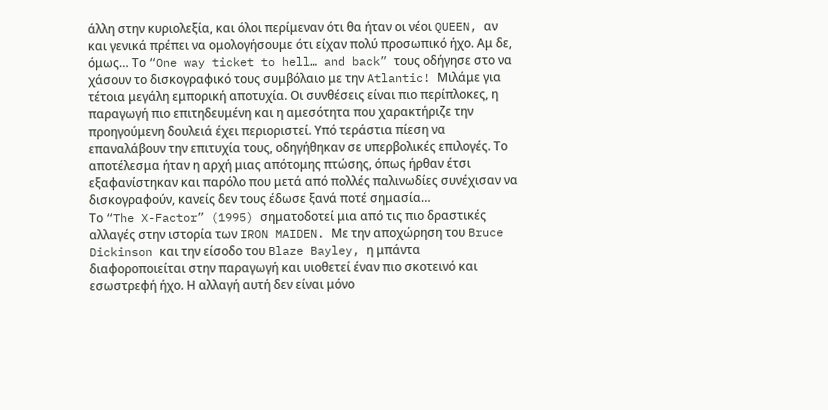άλλη στην κυριολεξία, και όλοι περίμεναν ότι θα ήταν οι νέοι QUEEN, αν και γενικά πρέπει να ομολογήσουμε ότι είχαν πολύ προσωπικό ήχο. Αμ δε, όμως… Το “One way ticket to hell… and back” τους οδήγησε στο να χάσουν το δισκογραφικό τους συμβόλαιο με την Atlantic! Μιλάμε για τέτοια μεγάλη εμπορική αποτυχία. Οι συνθέσεις είναι πιο περίπλοκες, η παραγωγή πιο επιτηδευμένη και η αμεσότητα που χαρακτήριζε την προηγούμενη δουλειά έχει περιοριστεί. Υπό τεράστια πίεση να επαναλάβουν την επιτυχία τους, οδηγήθηκαν σε υπερβολικές επιλογές. Το αποτέλεσμα ήταν η αρχή μιας απότομης πτώσης, όπως ήρθαν έτσι εξαφανίστηκαν και παρόλο που μετά από πολλές παλινωδίες συνέχισαν να δισκογραφούν, κανείς δεν τους έδωσε ξανά ποτέ σημασία…
Το “The X-Factor” (1995) σηματοδοτεί μια από τις πιο δραστικές αλλαγές στην ιστορία των IRON MAIDEN. Με την αποχώρηση του Bruce Dickinson και την είσοδο του Blaze Bayley, η μπάντα διαφοροποιείται στην παραγωγή και υιοθετεί έναν πιο σκοτεινό και εσωστρεφή ήχο. Η αλλαγή αυτή δεν είναι μόνο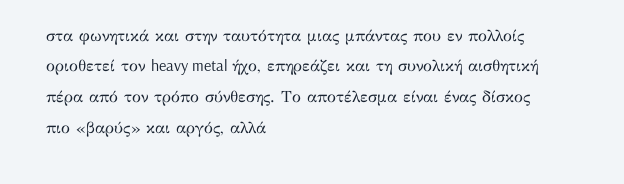στα φωνητικά και στην ταυτότητα μιας μπάντας που εν πολλοίς οριοθετεί τον heavy metal ήχο, επηρεάζει και τη συνολική αισθητική πέρα από τον τρόπο σύνθεσης. Το αποτέλεσμα είναι ένας δίσκος πιο «βαρύς» και αργός, αλλά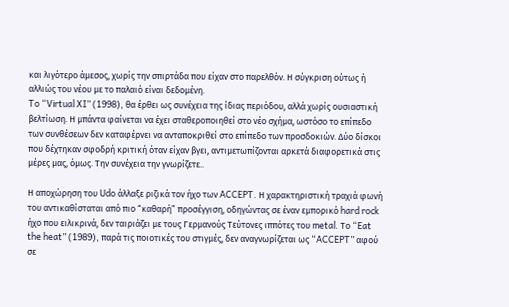και λιγότερο άμεσος, χωρίς την σπιρτάδα που είχαν στο παρελθόν. Η σύγκριση ούτως ή αλλιώς του νέου με το παλαιό είναι δεδομένη.
To “Virtual XI” (1998), θα έρθει ως συνέχεια της ίδιας περιόδου, αλλά χωρίς ουσιαστική βελτίωση. Η μπάντα φαίνεται να έχει σταθεροποιηθεί στο νέο σχήμα, ωστόσο το επίπεδο των συνθέσεων δεν καταφέρνει να ανταποκριθεί στο επίπεδο των προσδοκιών. Δύο δίσκοι που δέχτηκαν σφοδρή κριτική όταν είχαν βγει, αντιμετωπίζονται αρκετά διαφορετικά στις μέρες μας, όμως. Την συνέχεια την γνωρίζετε..

Η αποχώρηση του Udo άλλαξε ριζικά τον ήχο των ACCEPT. Η χαρακτηριστική τραχιά φωνή του αντικαθίσταται από πιο “καθαρή” προσέγγιση, οδηγώντας σε έναν εμπορικό hard rock ήχο που ειλικρινά, δεν ταιριάζει με τους Γερμανούς Τεύτονες ιππότες του metal. Το “Eat the heat” (1989), παρά τις ποιοτικές του στιγμές, δεν αναγνωρίζεται ως “ACCEPT” αφού σε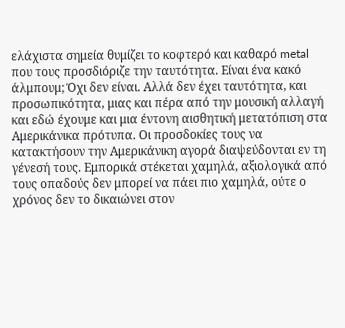ελάχιστα σημεία θυμίζει το κοφτερό και καθαρό metal που τους προσδιόριζε την ταυτότητα. Είναι ένα κακό άλμπουμ; Όχι δεν είναι. Αλλά δεν έχει ταυτότητα, και προσωπικότητα, μιας και πέρα από την μουσική αλλαγή και εδώ έχουμε και μια έντονη αισθητική μετατόπιση στα Αμερικάνικα πρότυπα. Οι προσδοκίες τους να κατακτήσουν την Αμερικάνικη αγορά διαψεύδονται εν τη γένεσή τους. Εμπορικά στέκεται χαμηλά, αξιολογικά από τους οπαδούς δεν μπορεί να πάει πιο χαμηλά, ούτε ο χρόνος δεν το δικαιώνει στον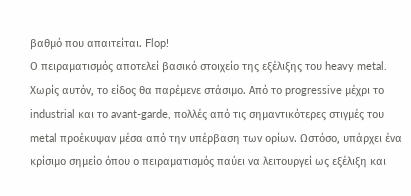βαθμό που απαιτείται. Flop!
Ο πειραματισμός αποτελεί βασικό στοιχείο της εξέλιξης του heavy metal. Χωρίς αυτόν, το είδος θα παρέμενε στάσιμο. Από το progressive μέχρι το industrial και το avant-garde, πολλές από τις σημαντικότερες στιγμές του metal προέκυψαν μέσα από την υπέρβαση των ορίων. Ωστόσο, υπάρχει ένα κρίσιμο σημείο όπου ο πειραματισμός παύει να λειτουργεί ως εξέλιξη και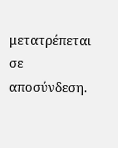μετατρέπεται σε αποσύνδεση.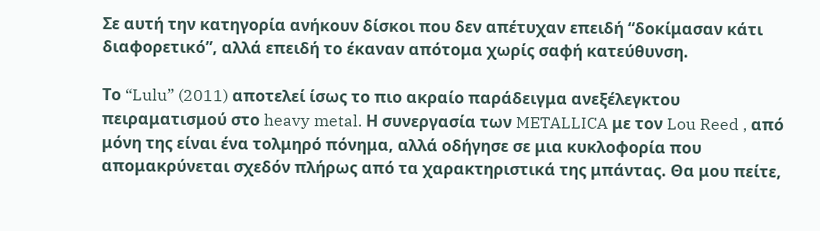Σε αυτή την κατηγορία ανήκουν δίσκοι που δεν απέτυχαν επειδή “δοκίμασαν κάτι διαφορετικό”, αλλά επειδή το έκαναν απότομα χωρίς σαφή κατεύθυνση.

Το “Lulu” (2011) αποτελεί ίσως το πιο ακραίο παράδειγμα ανεξέλεγκτου πειραματισμού στο heavy metal. Η συνεργασία των METALLICA με τον Lou Reed , από μόνη της είναι ένα τολμηρό πόνημα, αλλά οδήγησε σε μια κυκλοφορία που απομακρύνεται σχεδόν πλήρως από τα χαρακτηριστικά της μπάντας. Θα μου πείτε,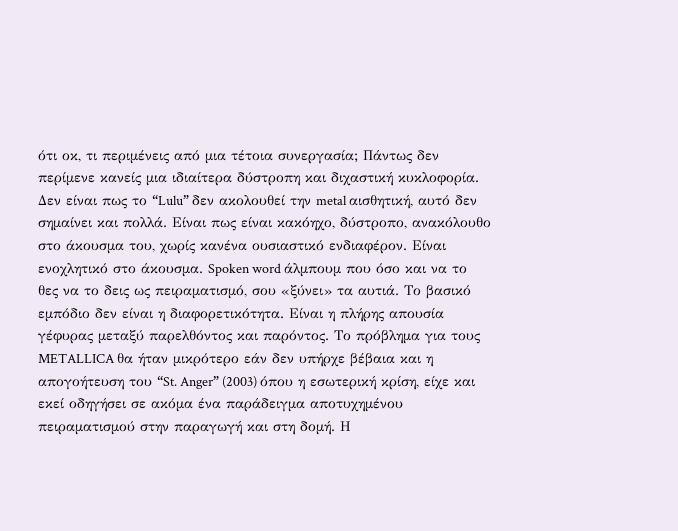ότι οκ, τι περιμένεις από μια τέτοια συνεργασία; Πάντως δεν περίμενε κανείς μια ιδιαίτερα δύστροπη και διχαστική κυκλοφορία. Δεν είναι πως το “Lulu” δεν ακολουθεί την metal αισθητική, αυτό δεν σημαίνει και πολλά. Είναι πως είναι κακόηχο, δύστροπο, ανακόλουθο στο άκουσμα του, χωρίς κανένα ουσιαστικό ενδιαφέρον. Είναι ενοχλητικό στο άκουσμα. Spoken word άλμπουμ που όσο και να το θες να το δεις ως πειραματισμό, σου «ξύνει» τα αυτιά. Το βασικό εμπόδιο δεν είναι η διαφορετικότητα. Είναι η πλήρης απουσία γέφυρας μεταξύ παρελθόντος και παρόντος. Το πρόβλημα για τους METALLICA θα ήταν μικρότερο εάν δεν υπήρχε βέβαια και η απογοήτευση του “St. Anger” (2003) όπου η εσωτερική κρίση, είχε και εκεί οδηγήσει σε ακόμα ένα παράδειγμα αποτυχημένου πειραματισμού στην παραγωγή και στη δομή. Η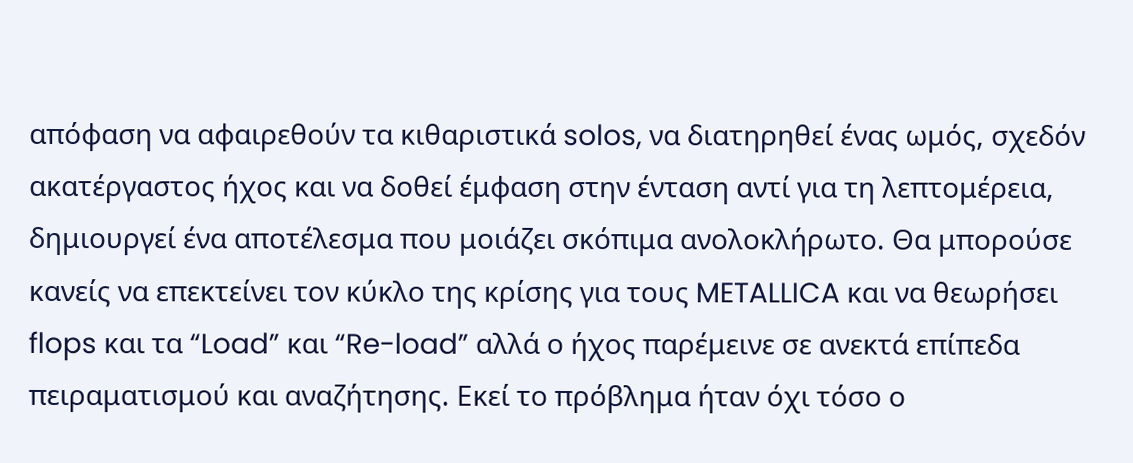απόφαση να αφαιρεθούν τα κιθαριστικά solos, να διατηρηθεί ένας ωμός, σχεδόν ακατέργαστος ήχος και να δοθεί έμφαση στην ένταση αντί για τη λεπτομέρεια, δημιουργεί ένα αποτέλεσμα που μοιάζει σκόπιμα ανολοκλήρωτο. Θα μπορούσε κανείς να επεκτείνει τον κύκλο της κρίσης για τους METALLICA και να θεωρήσει flops και τα “Load” και “Re-load” αλλά ο ήχος παρέμεινε σε ανεκτά επίπεδα πειραματισμού και αναζήτησης. Εκεί το πρόβλημα ήταν όχι τόσο ο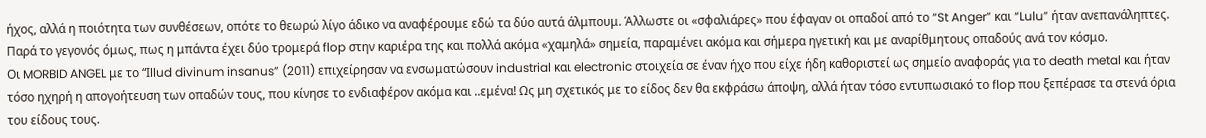ήχος, αλλά η ποιότητα των συνθέσεων, οπότε το θεωρώ λίγο άδικο να αναφέρουμε εδώ τα δύο αυτά άλμπουμ. Άλλωστε οι «σφαλιάρες» που έφαγαν οι οπαδοί από το “St Anger” και “Lulu” ήταν ανεπανάληπτες. Παρά το γεγονός όμως, πως η μπάντα έχει δύο τρομερά flop στην καριέρα της και πολλά ακόμα «χαμηλά» σημεία, παραμένει ακόμα και σήμερα ηγετική και με αναρίθμητους οπαδούς ανά τον κόσμο.
Οι MORBID ANGEL με το “Ιllud divinum insanus” (2011) επιχείρησαν να ενσωματώσουν industrial και electronic στοιχεία σε έναν ήχο που είχε ήδη καθοριστεί ως σημείο αναφοράς για το death metal και ήταν τόσο ηχηρή η απογοήτευση των οπαδών τους, που κίνησε το ενδιαφέρον ακόμα και ..εμένα! Ως μη σχετικός με το είδος δεν θα εκφράσω άποψη, αλλά ήταν τόσο εντυπωσιακό το flop που ξεπέρασε τα στενά όρια του είδους τους.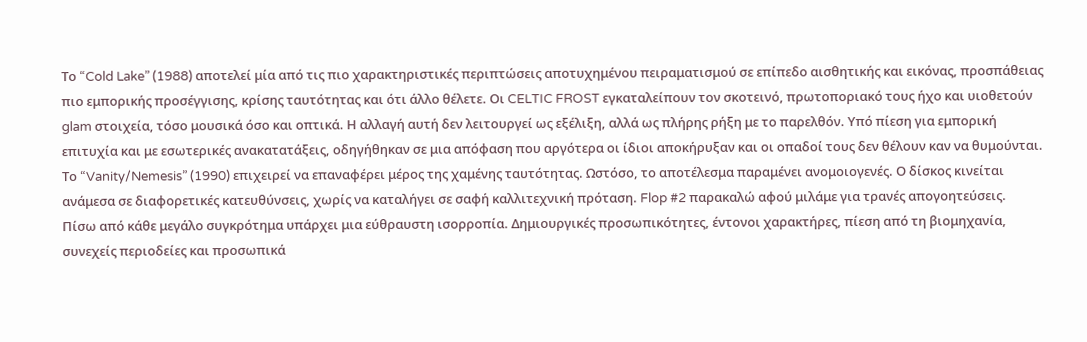Το “Cold Lake” (1988) αποτελεί μία από τις πιο χαρακτηριστικές περιπτώσεις αποτυχημένου πειραματισμού σε επίπεδο αισθητικής και εικόνας, προσπάθειας πιο εμπορικής προσέγγισης, κρίσης ταυτότητας και ότι άλλο θέλετε. Οι CELTIC FROST εγκαταλείπουν τον σκοτεινό, πρωτοποριακό τους ήχο και υιοθετούν glam στοιχεία, τόσο μουσικά όσο και οπτικά. Η αλλαγή αυτή δεν λειτουργεί ως εξέλιξη, αλλά ως πλήρης ρήξη με το παρελθόν. Υπό πίεση για εμπορική επιτυχία και με εσωτερικές ανακατατάξεις, οδηγήθηκαν σε μια απόφαση που αργότερα οι ίδιοι αποκήρυξαν και οι οπαδοί τους δεν θέλουν καν να θυμούνται. Το “Vanity/Nemesis” (1990) επιχειρεί να επαναφέρει μέρος της χαμένης ταυτότητας. Ωστόσο, το αποτέλεσμα παραμένει ανομοιογενές. Ο δίσκος κινείται ανάμεσα σε διαφορετικές κατευθύνσεις, χωρίς να καταλήγει σε σαφή καλλιτεχνική πρόταση. Flop #2 παρακαλώ αφού μιλάμε για τρανές απογοητεύσεις.
Πίσω από κάθε μεγάλο συγκρότημα υπάρχει μια εύθραυστη ισορροπία. Δημιουργικές προσωπικότητες, έντονοι χαρακτήρες, πίεση από τη βιομηχανία, συνεχείς περιοδείες και προσωπικά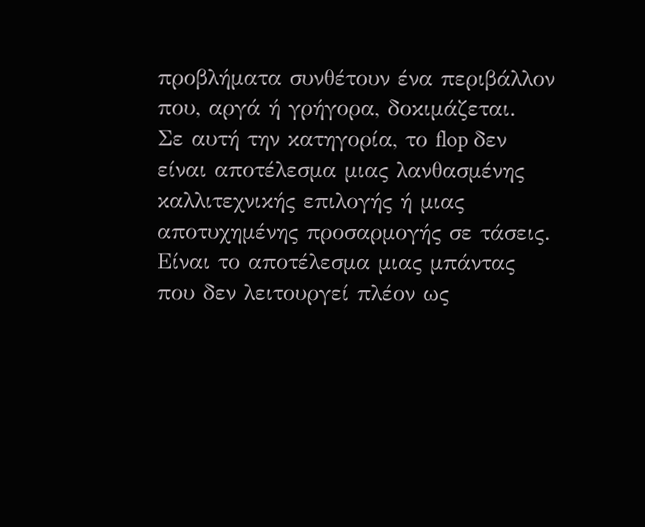προβλήματα συνθέτουν ένα περιβάλλον που, αργά ή γρήγορα, δοκιμάζεται.
Σε αυτή την κατηγορία, το flop δεν είναι αποτέλεσμα μιας λανθασμένης καλλιτεχνικής επιλογής ή μιας αποτυχημένης προσαρμογής σε τάσεις. Είναι το αποτέλεσμα μιας μπάντας που δεν λειτουργεί πλέον ως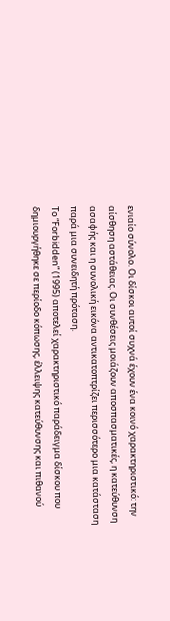ενιαίο σύνολο. Οι δίσκοι αυτοί συχνά έχουν ένα κοινό χαρακτηριστικό: την αίσθηση αστάθειας. Οι συνθέσεις μοιάζουν αποσπασματικές, η κατεύθυνση ασαφής και η συνολική εικόνα αντικατοπτρίζει περισσότερο μια κατάσταση παρά μια συνειδητή πρόταση.
Το “Forbidden” (1995) αποτελεί χαρακτηριστικό παράδειγμα δίσκου που δημιουργήθηκε σε περίοδο κόπωσης, έλλειψης κατεύθυνσης και πιθανού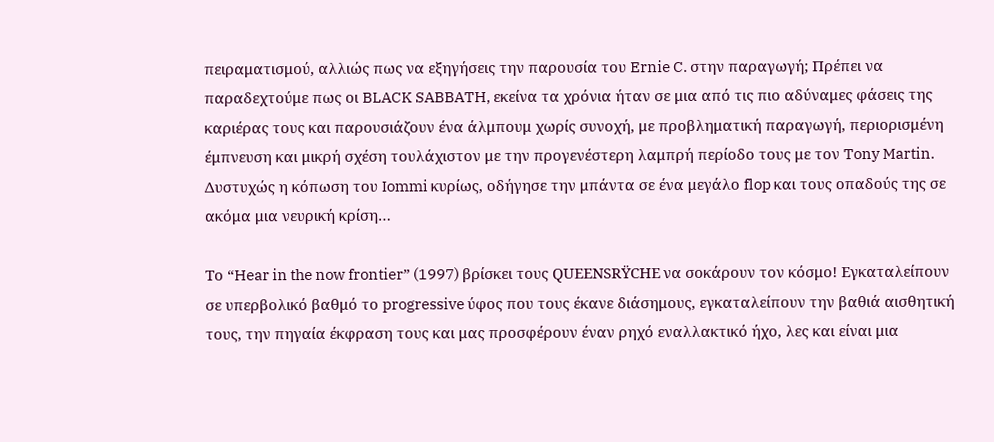πειραματισμού, αλλιώς πως να εξηγήσεις την παρουσία του Ernie C. στην παραγωγή; Πρέπει να παραδεχτούμε πως οι BLACK SABBATH, εκείνα τα χρόνια ήταν σε μια από τις πιο αδύναμες φάσεις της καριέρας τους και παρουσιάζουν ένα άλμπουμ χωρίς συνοχή, με προβληματική παραγωγή, περιορισμένη έμπνευση και μικρή σχέση τουλάχιστον με την προγενέστερη λαμπρή περίοδο τους με τον Tony Martin. Δυστυχώς η κόπωση του Iommi κυρίως, οδήγησε την μπάντα σε ένα μεγάλο flop και τους οπαδούς της σε ακόμα μια νευρική κρίση…

Το “Hear in the now frontier” (1997) βρίσκει τους QUEENSRŸCHE να σοκάρουν τον κόσμο! Εγκαταλείπουν σε υπερβολικό βαθμό το progressive ύφος που τους έκανε διάσημους, εγκαταλείπουν την βαθιά αισθητική τους, την πηγαία έκφραση τους και μας προσφέρουν έναν ρηχό εναλλακτικό ήχο, λες και είναι μια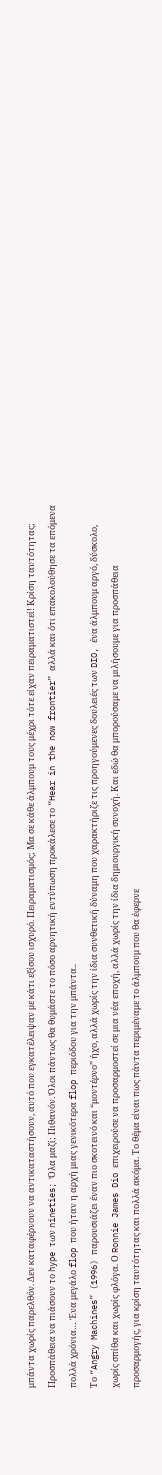μπάντα χωρίς παρελθόν. Δεν καταφέρνουν να αντικαταστήσουν, αυτό που εγκατέλειψαν με κάτι εξίσου ισχυρό. Πειραματισμός; Μα σε κάθε άλμπουμ τους μέχρι τότε είχαν πειραματιστεί! Κρίση ταυτότητας; Προσπάθεια να πιάσουν το hype των nineties; Όλα μαζί; Πιθανόν. Όλοι πάντως θα θυμάστε το πόσο αρνητική εντύπωση προκάλεσε το “Hear in the now frontier” αλλά και ότι επακολούθησε τα επόμενα πολλά χρόνια… Ένα μεγάλο flop που ήταν η αρχή μιας γενικότερα flop περιόδου για την μπάντα..
Το “Angry Machines” (1996) παρουσιάζει έναν πιο σκοτεινό και “μοντέρνο” ήχο, αλλά χωρίς την ίδια συνθετική δύναμη που χαρακτήριζε τις προηγούμενες δουλειές των DIO, ένα άλμπουμ αργό, δύσκολο, χωρίς σπίθα και χωρίς φλόγα. Ο Ronnie James Dio επιχειρούσε να προσαρμοστεί σε μια νέα εποχή, αλλά χωρίς την ίδια δημιουργική συνοχή. Και εδώ θα μπορούσαμε να μιλήσουμε για προσπάθεια προσαρμογής, για κρίση ταυτότητας και πολλά ακόμα. Το θέμα είναι πως πάντα περιμέναμε το άλμπουμ που θα έφερνε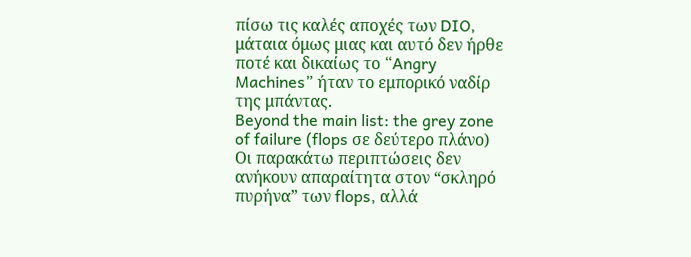πίσω τις καλές αποχές των DIO, μάταια όμως μιας και αυτό δεν ήρθε ποτέ και δικαίως το “Angry Machines” ήταν το εμπορικό ναδίρ της μπάντας.
Beyond the main list: the grey zone of failure (flops σε δεύτερο πλάνο)
Οι παρακάτω περιπτώσεις δεν ανήκουν απαραίτητα στον “σκληρό πυρήνα” των flops, αλλά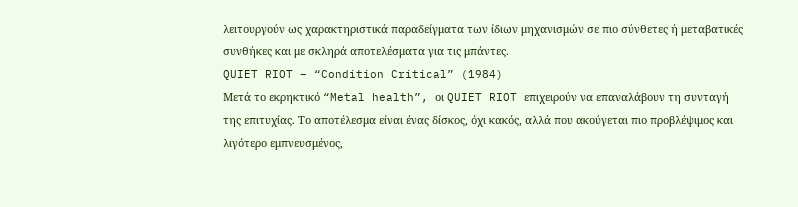λειτουργούν ως χαρακτηριστικά παραδείγματα των ίδιων μηχανισμών σε πιο σύνθετες ή μεταβατικές συνθήκες και με σκληρά αποτελέσματα για τις μπάντες.
QUIET RIOT – “Condition Critical” (1984)
Μετά το εκρηκτικό “Metal health”, οι QUIET RIOT επιχειρούν να επαναλάβουν τη συνταγή της επιτυχίας. Το αποτέλεσμα είναι ένας δίσκος, όχι κακός, αλλά που ακούγεται πιο προβλέψιμος και λιγότερο εμπνευσμένος,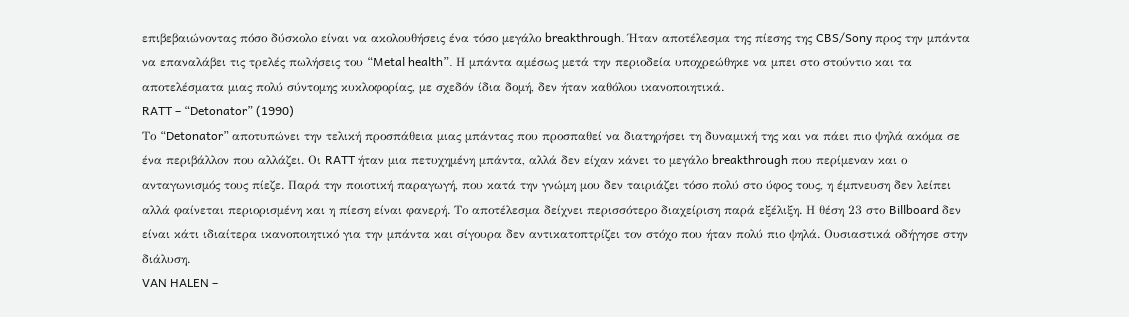επιβεβαιώνοντας πόσο δύσκολο είναι να ακολουθήσεις ένα τόσο μεγάλο breakthrough. Ήταν αποτέλεσμα της πίεσης της CBS/Sony προς την μπάντα να επαναλάβει τις τρελές πωλήσεις του “Metal health”. Η μπάντα αμέσως μετά την περιοδεία υποχρεώθηκε να μπει στο στούντιο και τα αποτελέσματα μιας πολύ σύντομης κυκλοφορίας, με σχεδόν ίδια δομή, δεν ήταν καθόλου ικανοποιητικά.
RATT – “Detonator” (1990)
Το “Detonator” αποτυπώνει την τελική προσπάθεια μιας μπάντας που προσπαθεί να διατηρήσει τη δυναμική της και να πάει πιο ψηλά ακόμα σε ένα περιβάλλον που αλλάζει. Οι RATT ήταν μια πετυχημένη μπάντα, αλλά δεν είχαν κάνει το μεγάλο breakthrough που περίμεναν και ο ανταγωνισμός τους πίεζε. Παρά την ποιοτική παραγωγή, που κατά την γνώμη μου δεν ταιριάζει τόσο πολύ στο ύφος τους, η έμπνευση δεν λείπει αλλά φαίνεται περιορισμένη και η πίεση είναι φανερή. Το αποτέλεσμα δείχνει περισσότερο διαχείριση παρά εξέλιξη. Η θέση 23 στο Billboard δεν είναι κάτι ιδιαίτερα ικανοποιητικό για την μπάντα και σίγουρα δεν αντικατοπτρίζει τον στόχο που ήταν πολύ πιο ψηλά. Ουσιαστικά οδήγησε στην διάλυση.
VAN HALEN –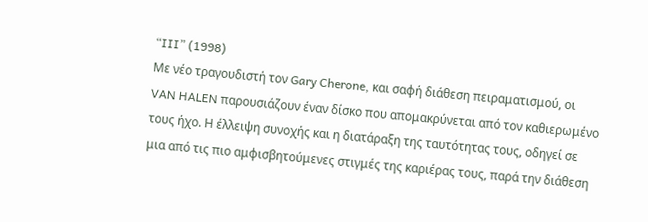“III” (1998)
Με νέο τραγουδιστή τον Gary Cherone, και σαφή διάθεση πειραματισμού, οι VAN HALEN παρουσιάζουν έναν δίσκο που απομακρύνεται από τον καθιερωμένο τους ήχο. Η έλλειψη συνοχής και η διατάραξη της ταυτότητας τους, οδηγεί σε μια από τις πιο αμφισβητούμενες στιγμές της καριέρας τους, παρά την διάθεση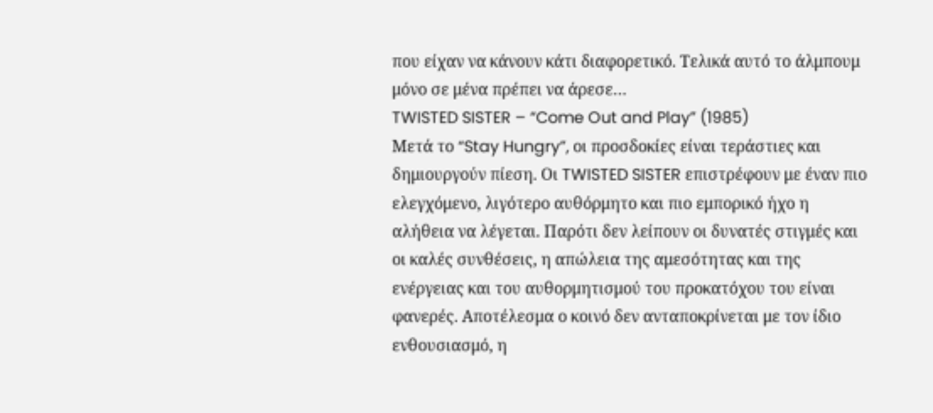που είχαν να κάνουν κάτι διαφορετικό. Τελικά αυτό το άλμπουμ μόνο σε μένα πρέπει να άρεσε…
TWISTED SISTER – “Come Out and Play” (1985)
Μετά το “Stay Hungry”, οι προσδοκίες είναι τεράστιες και δημιουργούν πίεση. Οι TWISTED SISTER επιστρέφουν με έναν πιο ελεγχόμενο, λιγότερο αυθόρμητο και πιο εμπορικό ήχο η αλήθεια να λέγεται. Παρότι δεν λείπουν οι δυνατές στιγμές και οι καλές συνθέσεις, η απώλεια της αμεσότητας και της ενέργειας και του αυθορμητισμού του προκατόχου του είναι φανερές. Αποτέλεσμα ο κοινό δεν ανταποκρίνεται με τον ίδιο ενθουσιασμό, η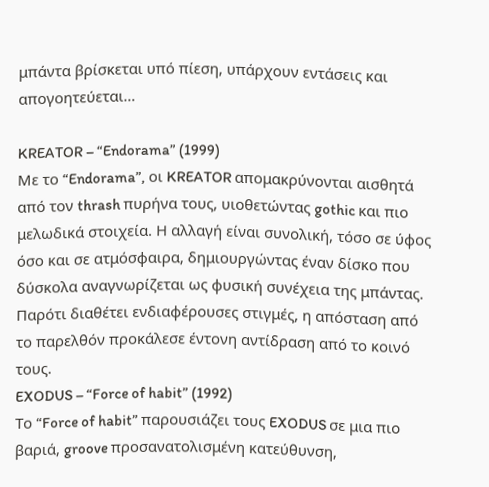μπάντα βρίσκεται υπό πίεση, υπάρχουν εντάσεις και απογοητεύεται…

KREATOR – “Endorama” (1999)
Με το “Endorama”, οι KREATOR απομακρύνονται αισθητά από τον thrash πυρήνα τους, υιοθετώντας gothic και πιο μελωδικά στοιχεία. Η αλλαγή είναι συνολική, τόσο σε ύφος όσο και σε ατμόσφαιρα, δημιουργώντας έναν δίσκο που δύσκολα αναγνωρίζεται ως φυσική συνέχεια της μπάντας. Παρότι διαθέτει ενδιαφέρουσες στιγμές, η απόσταση από το παρελθόν προκάλεσε έντονη αντίδραση από το κοινό τους.
EXODUS – “Force of habit” (1992)
Το “Force of habit” παρουσιάζει τους EXODUS σε μια πιο βαριά, groove προσανατολισμένη κατεύθυνση,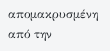απομακρυσμένη από την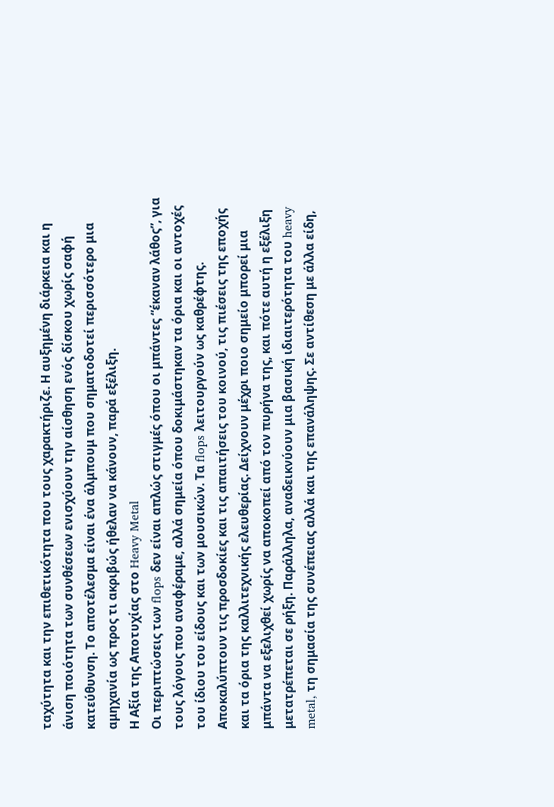ταχύτητα και την επιθετικότητα που τους χαρακτήριζε. Η αυξημένη διάρκεια και η άνιση ποιότητα των συνθέσεων ενισχύουν την αίσθηση ενός δίσκου χωρίς σαφή κατεύθυνση. Το αποτέλεσμα είναι ένα άλμπουμ που σηματοδοτεί περισσότερο μια αμηχανία ως προς τι ακριβώς ήθελαν να κάνουν, παρά εξέλιξη.
Η Αξία της Αποτυχίας στο Heavy Metal
Οι περιπτώσεις των flops δεν είναι απλώς στιγμές όπου οι μπάντες “έκαναν λάθος”, για τους λόγους που αναφέραμε, αλλά σημεία όπου δοκιμάστηκαν τα όρια και οι αντοχές του ίδιου του είδους και των μουσικών. Τα flops λειτουργούν ως καθρέφτης. Αποκαλύπτουν τις προσδοκίες και τις απαιτήσεις του κοινού, τις πιέσεις της εποχής και τα όρια της καλλιτεχνικής ελευθερίας. Δείχνουν μέχρι ποιο σημείο μπορεί μια μπάντα να εξελιχθεί χωρίς να αποκοπεί από τον πυρήνα της, και πότε αυτή η εξέλιξη μετατρέπεται σε ρήξη. Παράλληλα, αναδεικνύουν μια βασική ιδιαιτερότητα του heavy metal, τη σημασία της συνέπειας αλλά και της επανάληψης. Σε αντίθεση με άλλα είδη,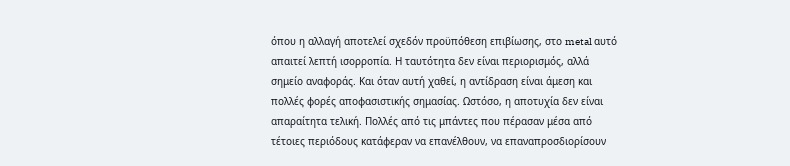όπου η αλλαγή αποτελεί σχεδόν προϋπόθεση επιβίωσης, στο metal αυτό απαιτεί λεπτή ισορροπία. Η ταυτότητα δεν είναι περιορισμός, αλλά σημείο αναφοράς. Και όταν αυτή χαθεί, η αντίδραση είναι άμεση και πολλές φορές αποφασιστικής σημασίας. Ωστόσο, η αποτυχία δεν είναι απαραίτητα τελική. Πολλές από τις μπάντες που πέρασαν μέσα από τέτοιες περιόδους κατάφεραν να επανέλθουν, να επαναπροσδιορίσουν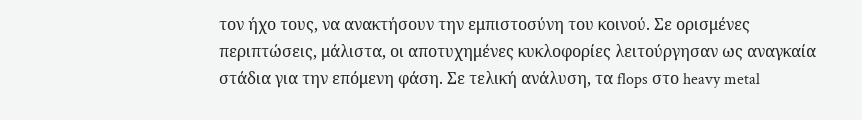τον ήχο τους, να ανακτήσουν την εμπιστοσύνη του κοινού. Σε ορισμένες περιπτώσεις, μάλιστα, οι αποτυχημένες κυκλοφορίες λειτούργησαν ως αναγκαία στάδια για την επόμενη φάση. Σε τελική ανάλυση, τα flops στο heavy metal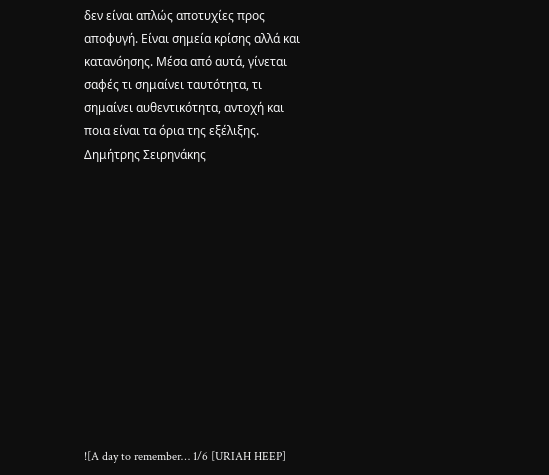δεν είναι απλώς αποτυχίες προς αποφυγή. Είναι σημεία κρίσης αλλά και κατανόησης. Μέσα από αυτά, γίνεται σαφές τι σημαίνει ταυτότητα, τι σημαίνει αυθεντικότητα, αντοχή και ποια είναι τα όρια της εξέλιξης.
Δημήτρης Σειρηνάκης












![A day to remember… 1/6 [URIAH HEEP]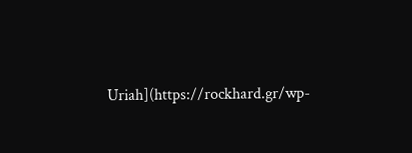Uriah](https://rockhard.gr/wp-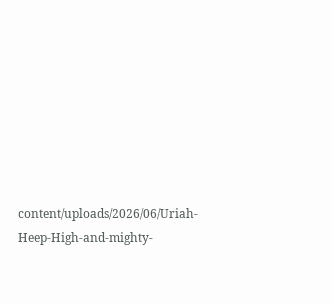content/uploads/2026/06/Uriah-Heep-High-and-mighty-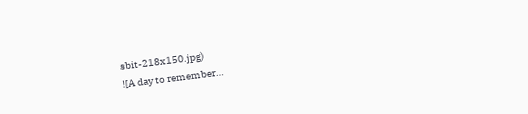sbit-218x150.jpg)
![A day to remember…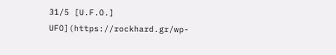31/5 [U.F.O.] UFO](https://rockhard.gr/wp-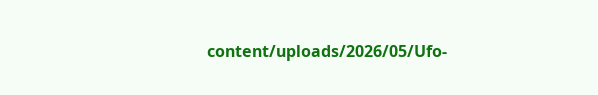content/uploads/2026/05/Ufo-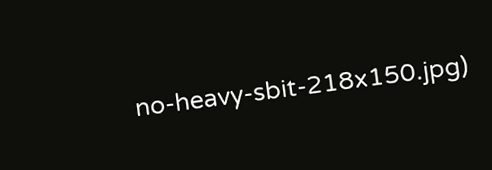no-heavy-sbit-218x150.jpg)